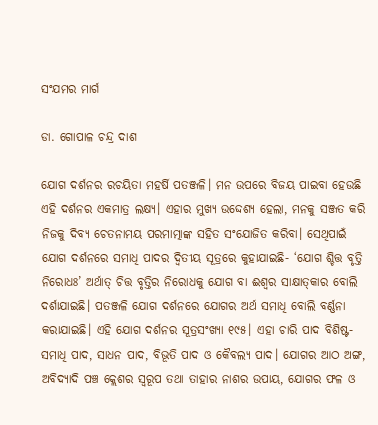ସଂଯମର ମାର୍ଗ

ଡା. ଗୋପାଳ ଚନ୍ଦ୍ର ଦାଶ

ଯୋଗ ଦର୍ଶନର ରଚୟିତା ମହର୍ଷି ପତଞ୍ଜଳି। ମନ ଉପରେ ବିଜୟ ପାଇବା ହେଉଛି ଏହି ଦର୍ଶନର ଏକମାତ୍ର ଲକ୍ଷ୍ୟ। ଏହାର ମୁଖ୍ୟ ଉଦ୍ଦେଶ୍ୟ ହେଲା, ମନକୁ ସଞ୍ଜତ କରି ନିଜକୁ ଦିବ୍ୟ ଚେତନାମୟ ପରମାତ୍ମାଙ୍କ ସହିତ ସଂଯୋଜିତ କରିବା। ସେଥିପାଇଁ ଯୋଗ ଦର୍ଶନରେ ସମାଧି ପାଦର ଦ୍ୱିତୀୟ ସୂତ୍ରରେ କୁହାଯାଇଛି- ‘ଯୋଗ ଶ୍ଚିତ୍ତ ବୃତ୍ତି ନିରୋଧଃ’ ଅର୍ଥାତ୍‌ ଚିତ୍ତ ବୃତ୍ତିର ନିରୋଧକୁ ଯୋଗ ବା ଈଶ୍ୱର ସାକ୍ଷାତ୍‌କାର ବୋଲି ଦର୍ଶାଯାଇଛି। ପତଞ୍ଜଳି ଯୋଗ ଦର୍ଶନରେ ଯୋଗର ଅର୍ଥ ସମାଧି ବୋଲି ବର୍ଣ୍ଣନା କରାଯାଇଛି। ଏହି ଯୋଗ ଦର୍ଶନର ସୂତ୍ରସଂଖ୍ୟା ୧୯୫। ଏହା ଚାରି ପାଦ ବିଶିଷ୍ଟ- ସମାଧି ପାଦ, ସାଧନ ପାଦ, ବିଭୂତି ପାଦ ଓ କୈବଲ୍ୟ ପାଦ। ଯୋଗର ଆଠ ଅଙ୍ଗ, ଅବିଦ୍ୟାଦି ପଞ୍ଚ କ୍ଲେଶର ସ୍ବରୂପ ତଥା ତାହାର ନାଶର ଉପାୟ, ଯୋଗର ଫଳ ଓ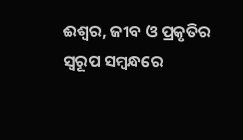ଈଶ୍ୱର, ଜୀବ ଓ ପ୍ରକୃତିର ସ୍ବରୂପ ସମ୍ବନ୍ଧରେ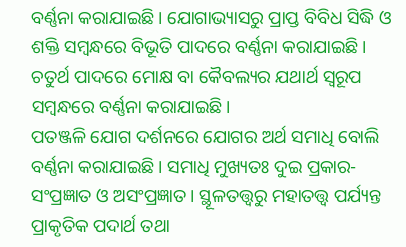ବର୍ଣ୍ଣନା କରାଯାଇଛି। ଯୋଗାଭ୍ୟାସରୁ ପ୍ରାପ୍ତ ବିବିଧ ସିଦ୍ଧି ଓ ଶକ୍ତି ସମ୍ବନ୍ଧରେ ବିଭୂତି ପାଦରେ ବର୍ଣ୍ଣନା କରାଯାଇଛି। ଚତୁର୍ଥ ପାଦରେ ମୋକ୍ଷ ବା କୈବଲ୍ୟର ଯଥାର୍ଥ ସ୍ବରୂପ ସମ୍ବନ୍ଧରେ ବର୍ଣ୍ଣନା କରାଯାଇଛି।
ପତଞ୍ଜଳି ଯୋଗ ଦର୍ଶନରେ ଯୋଗର ଅର୍ଥ ସମାଧି ବୋଲି ବର୍ଣ୍ଣନା କରାଯାଇଛି। ସମାଧି ମୁଖ୍ୟତଃ ଦୁଇ ପ୍ରକାର- ସଂପ୍ରଜ୍ଞାତ ଓ ଅସଂପ୍ରଜ୍ଞାତ। ସ୍ଥୂଳତତ୍ତ୍ୱରୁ ମହାତତ୍ତ୍ୱ ପର୍ଯ୍ୟନ୍ତ ପ୍ରାକୃତିକ ପଦାର୍ଥ ତଥା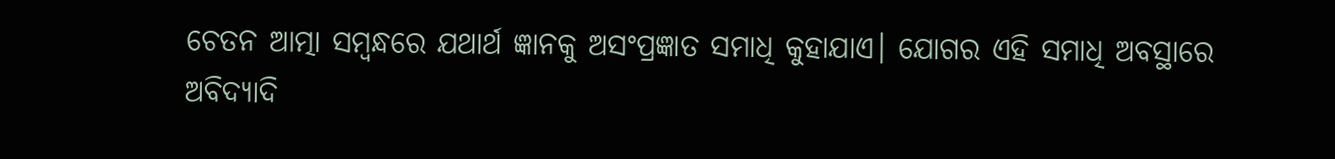ଚେତନ ଆତ୍ମା ସମ୍ବନ୍ଧରେ ଯଥାର୍ଥ ଜ୍ଞାନକୁ ଅସଂପ୍ରଜ୍ଞାତ ସମାଧି କୁହାଯାଏ। ଯୋଗର ଏହି ସମାଧି ଅବସ୍ଥାରେ ଅବିଦ୍ୟାଦି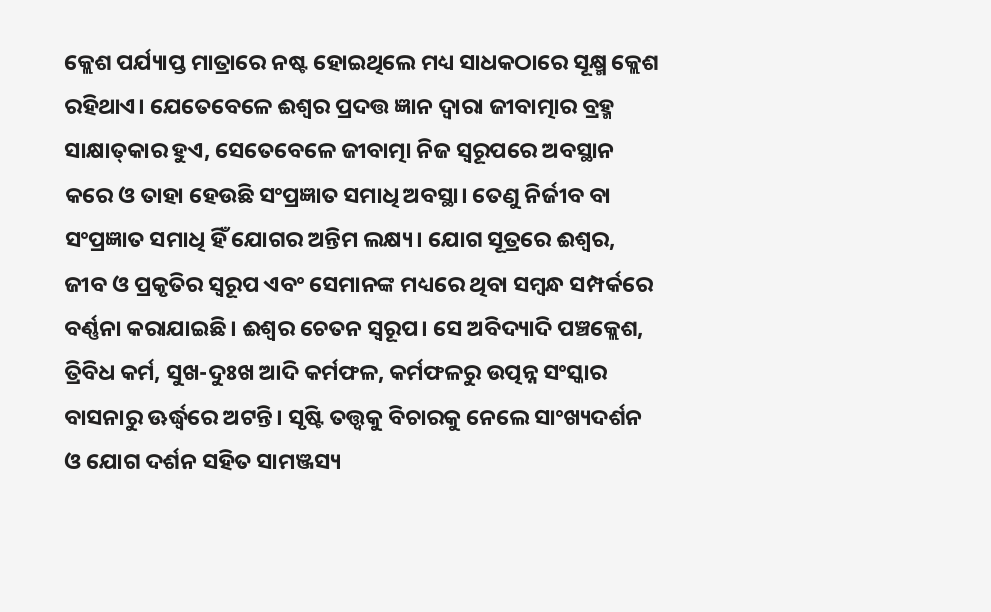କ୍ଲେଶ ପର୍ଯ୍ୟାପ୍ତ ମାତ୍ରାରେ ନଷ୍ଟ ହୋଇଥିଲେ ମଧ୍ୟ ସାଧକଠାରେ ସୂକ୍ଷ୍ମ କ୍ଲେଶ ରହିଥାଏ। ଯେତେବେଳେ ଈଶ୍ୱର ପ୍ରଦତ୍ତ ଜ୍ଞାନ ଦ୍ୱାରା ଜୀବାତ୍ମାର ବ୍ରହ୍ମ ସାକ୍ଷାତ୍‌କାର ହୁଏ, ସେତେବେଳେ ଜୀବାତ୍ମା ନିଜ ସ୍ବରୂପରେ ଅବସ୍ଥାନ କରେ ଓ ତାହା ହେଉଛି ସଂପ୍ରଜ୍ଞାତ ସମାଧି ଅବସ୍ଥା। ତେଣୁ ନିର୍ଜୀବ ବା ସଂପ୍ରଜ୍ଞାତ ସମାଧି ହିଁ ଯୋଗର ଅନ୍ତିମ ଲକ୍ଷ୍ୟ। ଯୋଗ ସୂତ୍ରରେ ଈଶ୍ୱର, ଜୀବ ଓ ପ୍ରକୃତିର ସ୍ବରୂପ ଏବଂ ସେମାନଙ୍କ ମଧ୍ୟରେ ଥିବା ସମ୍ବନ୍ଧ ସମ୍ପର୍କରେ ବର୍ଣ୍ଣନା କରାଯାଇଛି। ଈଶ୍ୱର ଚେତନ ସ୍ବରୂପ। ସେ ଅବିଦ୍ୟାଦି ପଞ୍ଚକ୍ଲେଶ, ତ୍ରିବିଧ କର୍ମ, ସୁଖ-ଦୁଃଖ ଆଦି କର୍ମଫଳ, କର୍ମଫଳରୁ ଉତ୍ପନ୍ନ ସଂସ୍କାର ବାସନାରୁ ଊର୍ଦ୍ଧ୍ୱରେ ଅଟନ୍ତି। ସୃଷ୍ଟି ତତ୍ତ୍ୱକୁ ବିଚାରକୁ ନେଲେ ସାଂଖ୍ୟଦର୍ଶନ ଓ ଯୋଗ ଦର୍ଶନ ସହିତ ସାମଞ୍ଜସ୍ୟ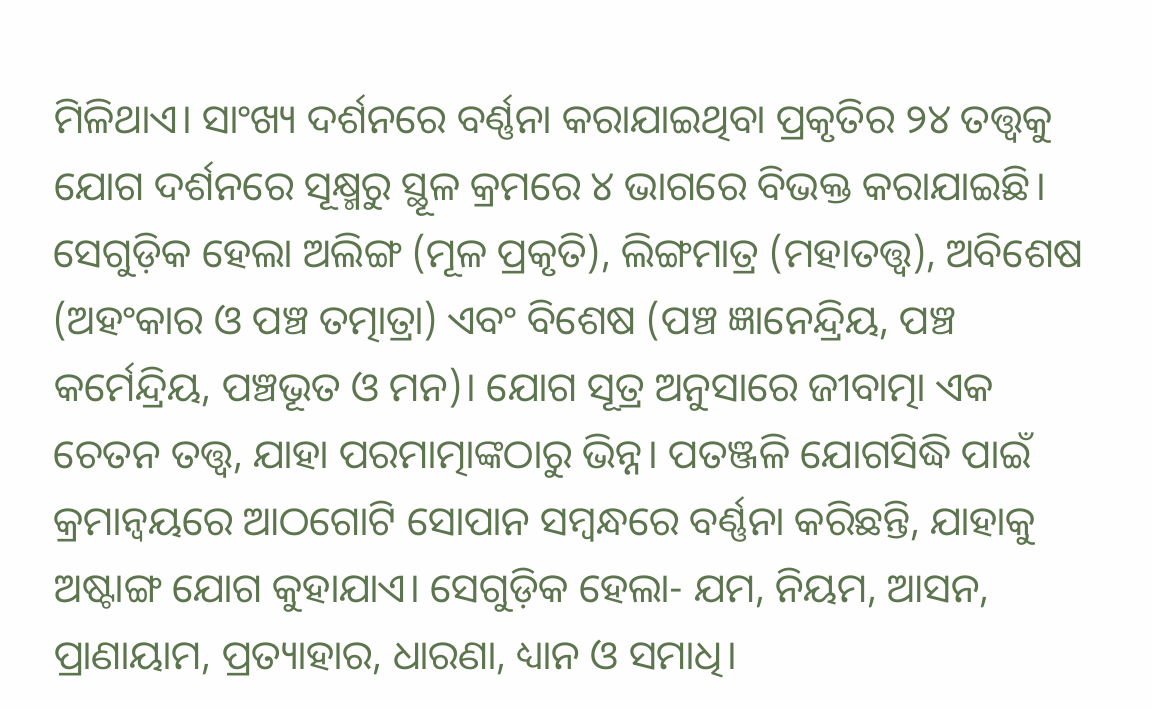ମିଳିଥାଏ। ସାଂଖ୍ୟ ଦର୍ଶନରେ ବର୍ଣ୍ଣନା କରାଯାଇଥିବା ପ୍ରକୃତିର ୨୪ ତତ୍ତ୍ୱକୁ ଯୋଗ ଦର୍ଶନରେ ସୂକ୍ଷ୍ମରୁ ସ୍ଥୂଳ କ୍ରମରେ ୪ ଭାଗରେ ବିଭକ୍ତ କରାଯାଇଛି। ସେଗୁଡ଼ିକ ହେଲା ଅଲିଙ୍ଗ (ମୂଳ ପ୍ରକୃତି), ଲିଙ୍ଗମାତ୍ର (ମହାତତ୍ତ୍ୱ), ଅବିଶେଷ (ଅହଂକାର ଓ ପଞ୍ଚ ତତ୍ମାତ୍ରା) ଏବଂ ବିଶେଷ (ପଞ୍ଚ ଜ୍ଞାନେନ୍ଦ୍ରିୟ, ପଞ୍ଚ କର୍ମେନ୍ଦ୍ରିୟ, ପଞ୍ଚଭୂତ ଓ ମନ)। ଯୋଗ ସୂତ୍ର ଅନୁସାରେ ଜୀବାତ୍ମା ଏକ ଚେତନ ତତ୍ତ୍ୱ, ଯାହା ପରମାତ୍ମାଙ୍କଠାରୁ ଭିନ୍ନ। ପତଞ୍ଜଳି ଯୋଗସିଦ୍ଧି ପାଇଁ କ୍ରମାନ୍ବୟରେ ଆଠଗୋଟି ସୋପାନ ସମ୍ବନ୍ଧରେ ବର୍ଣ୍ଣନା କରିଛନ୍ତି, ଯାହାକୁ ଅଷ୍ଟାଙ୍ଗ ଯୋଗ କୁହାଯାଏ। ସେଗୁଡ଼ିକ ହେଲା- ଯମ, ନିୟମ, ଆସନ, ପ୍ରାଣାୟାମ, ପ୍ରତ୍ୟାହାର, ଧାରଣା, ଧ୍ୟାନ ଓ ସମାଧି।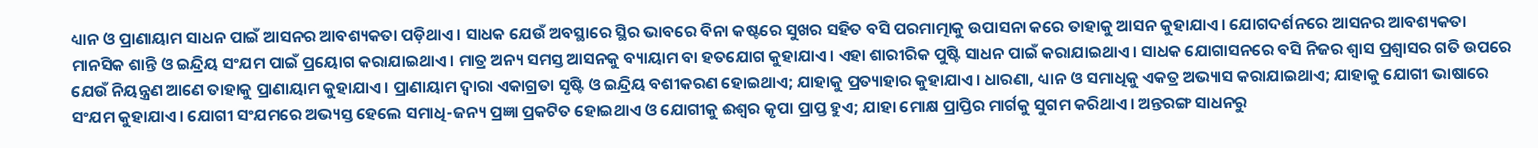ଧ୍ୟାନ ଓ ପ୍ରାଣାୟାମ ସାଧନ ପାଇଁ ଆସନର ଆବଶ୍ୟକତା ପଡ଼ିଥାଏ। ସାଧକ ଯେଉଁ ଅବସ୍ଥାରେ ସ୍ଥିର ଭାବରେ ବିନା କଷ୍ଟରେ ସୁଖର ସହିତ ବସି ପରମାତ୍ମାକୁ ଉପାସନା କରେ ତାହାକୁ ଆସନ କୁହାଯାଏ। ଯୋଗଦର୍ଶନରେ ଆସନର ଆବଶ୍ୟକତା ମାନସିକ ଶାନ୍ତି ଓ ଇନ୍ଦ୍ରିୟ ସଂଯମ ପାଇଁ ପ୍ରୟୋଗ କରାଯାଇଥାଏ। ମାତ୍ର ଅନ୍ୟ ସମସ୍ତ ଆସନକୁ ବ୍ୟାୟାମ ବା ହତଯୋଗ କୁହାଯାଏ। ଏହା ଶାରୀରିକ ପୁଷ୍ଟି ସାଧନ ପାଇଁ କରାଯାଇଥାଏ। ସାଧକ ଯୋଗାସନରେ ବସି ନିଜର ଶ୍ୱାସ ପ୍ରଶ୍ୱାସର ଗତି ଉପରେ ଯେଉଁ ନିୟନ୍ତ୍ରଣ ଆଣେ ତାହାକୁ ପ୍ରାଣାୟାମ କୁହାଯାଏ। ପ୍ରାଣାୟାମ ଦ୍ୱାରା ଏକାଗ୍ରତା ସୃଷ୍ଟି ଓ ଇନ୍ଦ୍ରିୟ ବଶୀକରଣ ହୋଇଥାଏ; ଯାହାକୁ ପ୍ରତ୍ୟାହାର କୁହାଯାଏ। ଧାରଣା, ଧ୍ୟାନ ଓ ସମାଧିକୁ ଏକତ୍ର ଅଭ୍ୟାସ କରାଯାଇଥାଏ; ଯାହାକୁ ଯୋଗୀ ଭାଷାରେ ସଂଯମ କୁହାଯାଏ। ଯୋଗୀ ସଂଯମରେ ଅଭ୍ୟସ୍ତ ହେଲେ ସମାଧି-ଜନ୍ୟ ପ୍ରଜ୍ଞା ପ୍ରକଟିତ ହୋଇଥାଏ ଓ ଯୋଗୀକୁ ଈଶ୍ୱର କୃପା ପ୍ରାପ୍ତ ହୁଏ; ଯାହା ମୋକ୍ଷ ପ୍ରାପ୍ତିର ମାର୍ଗକୁ ସୁଗମ କରିଥାଏ। ଅନ୍ତରଙ୍ଗ ସାଧନରୁ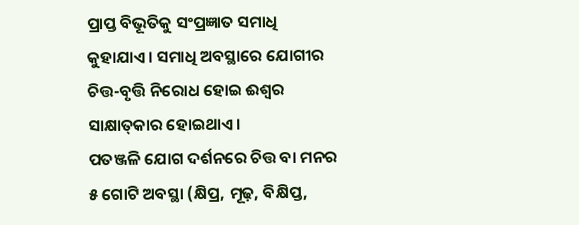ପ୍ରାପ୍ତ ବିଭୂତିକୁ ସଂପ୍ରଜ୍ଞାତ ସମାଧି କୁହାଯାଏ। ସମାଧି ଅବସ୍ଥାରେ ଯୋଗୀର ଚିତ୍ତ-ବୃତ୍ତି ନିରୋଧ ହୋଇ ଈଶ୍ୱର ସାକ୍ଷାତ୍‌କାର ହୋଇଥାଏ।
ପତଞ୍ଜଳି ଯୋଗ ଦର୍ଶନରେ ଚିତ୍ତ ବା ମନର ୫ ଗୋଟି ଅବସ୍ଥା (କ୍ଷିପ୍ର, ମୂଢ଼, ବିକ୍ଷିପ୍ତ,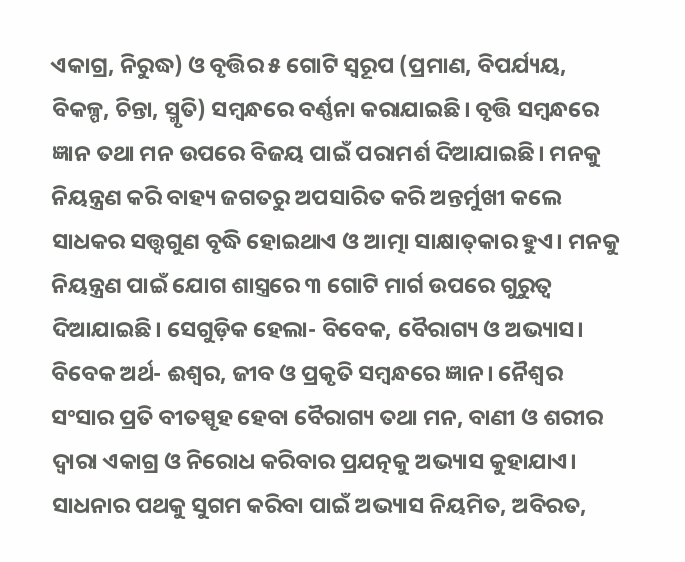ଏକାଗ୍ର, ନିରୁଦ୍ଧ) ଓ ବୃତ୍ତିର ୫ ଗୋଟି ସ୍ବରୂପ (ପ୍ରମାଣ, ବିପର୍ଯ୍ୟୟ, ବିକଳ୍ପ, ଚିନ୍ତା, ସ୍ମୃତି) ସମ୍ବନ୍ଧରେ ବର୍ଣ୍ଣନା କରାଯାଇଛି। ବୃତ୍ତି ସମ୍ବନ୍ଧରେ ଜ୍ଞାନ ତଥା ମନ ଉପରେ ବିଜୟ ପାଇଁ ପରାମର୍ଶ ଦିଆଯାଇଛି। ମନକୁ ନିୟନ୍ତ୍ରଣ କରି ବାହ୍ୟ ଜଗତରୁ ଅପସାରିତ କରି ଅନ୍ତର୍ମୁଖୀ କଲେ ସାଧକର ସତ୍ତ୍ୱଗୁଣ ବୃଦ୍ଧି ହୋଇଥାଏ ଓ ଆତ୍ମା ସାକ୍ଷାତ୍‌କାର ହୁଏ। ମନକୁ ନିୟନ୍ତ୍ରଣ ପାଇଁ ଯୋଗ ଶାସ୍ତ୍ରରେ ୩ ଗୋଟି ମାର୍ଗ ଉପରେ ଗୁରୁତ୍ୱ ଦିଆଯାଇଛି। ସେଗୁଡ଼ିକ ହେଲା- ବିବେକ, ବୈରାଗ୍ୟ ଓ ଅଭ୍ୟାସ। ବିବେକ ଅର୍ଥ- ଈଶ୍ୱର, ଜୀବ ଓ ପ୍ରକୃତି ସମ୍ବନ୍ଧରେ ଜ୍ଞାନ। ନୈଶ୍ୱର ସଂସାର ପ୍ରତି ବୀତସ୍ପୃହ ହେବା ବୈରାଗ୍ୟ ତଥା ମନ, ବାଣୀ ଓ ଶରୀର ଦ୍ୱାରା ଏକାଗ୍ର ଓ ନିରୋଧ କରିବାର ପ୍ରଯତ୍ନକୁ ଅଭ୍ୟାସ କୁହାଯାଏ। ସାଧନାର ପଥକୁ ସୁଗମ କରିବା ପାଇଁ ଅଭ୍ୟାସ ନିୟମିତ, ଅବିରତ,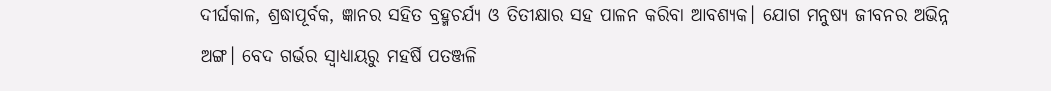ଦୀର୍ଘକାଳ, ଶ୍ରଦ୍ଧାପୂର୍ବକ, ଜ୍ଞାନର ସହିତ ବ୍ରହ୍ମଚର୍ଯ୍ୟ ଓ ତିତୀକ୍ଷାର ସହ ପାଳନ କରିବା ଆବଶ୍ୟକ। ଯୋଗ ମନୁଷ୍ୟ ଜୀବନର ଅଭିନ୍ନ ଅଙ୍ଗ। ବେଦ ଗର୍ଭର ସ୍ବାଧ୍ୟାୟରୁ ମହର୍ଷି ପତଞ୍ଜଳି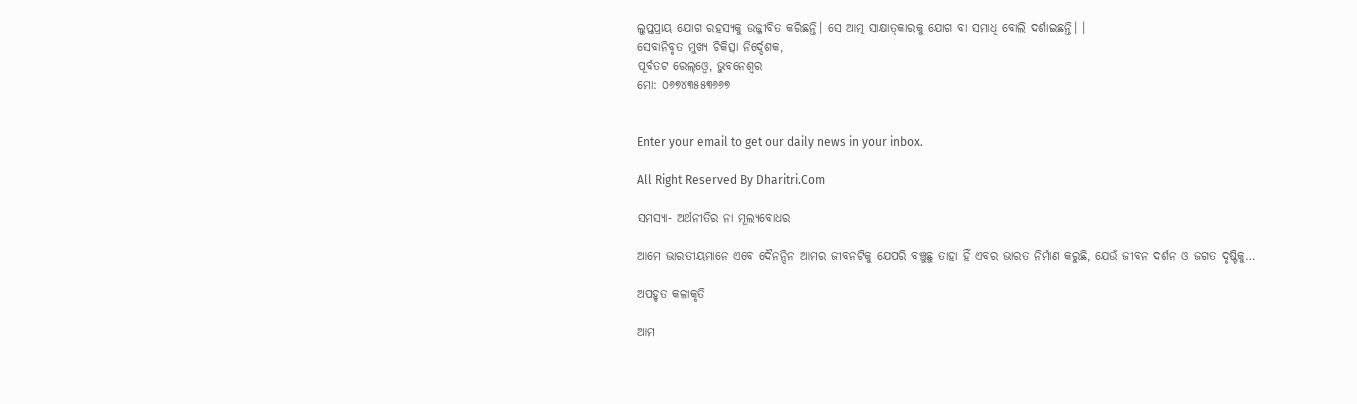ଲୁପ୍ତପ୍ରାୟ ଯୋଗ ରହସ୍ୟକୁ ଉଜ୍ଜୀବିତ କରିଛନ୍ତି। ସେ ଆତ୍ମ ସାକ୍ଷାତ୍‌କାରକୁ ଯୋଗ ବା ସମାଧି ବୋଲି ଦର୍ଶାଇଛନ୍ତି। ।
ସେବାନିବୃତ ମୁଖ୍ୟ ଚିକିତ୍ସା ନିର୍ଦ୍ଦେଶକ,
ପୂର୍ବତଟ ରେଲ୍‌ଓ୍ବେ, ଭୁବନେଶ୍ୱର
ମୋ: ୦୬୭୪୩୫୫୩୬୬୭


Enter your email to get our daily news in your inbox.

All Right Reserved By Dharitri.Com

ସମସ୍ୟା- ଅର୍ଥନୀତିର ନା ମୂଲ୍ୟବୋଧର

ଆମେ ଭାରତୀୟମାନେ ଏବେ ଦୈନନ୍ଦିନ ଆମର ଜୀବନଟିକୁ ଯେପରି ବଞ୍ଚୁଛୁ ତାହା ହିଁ ଏବର ଭାରତ ନିର୍ମାଣ କରୁଛି, ଯେଉଁ ଜୀବନ ଦର୍ଶନ ଓ ଜଗତ ଦୃଷ୍ଟିକୁ…

ଅପହୃତ କଳାକୃତି

ଆମ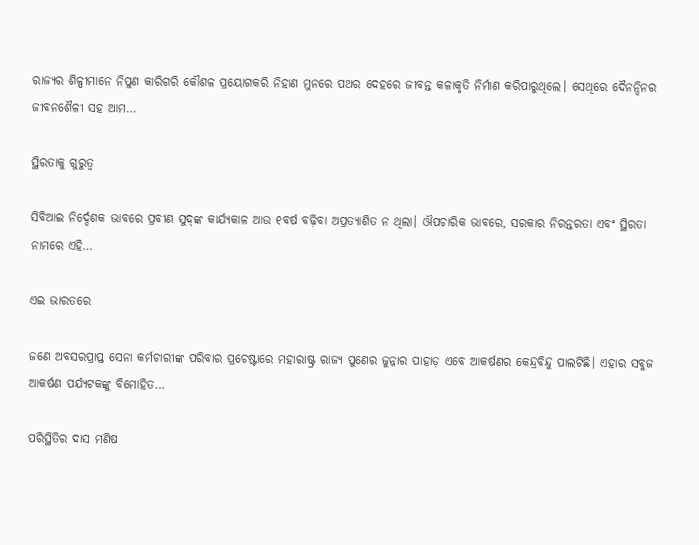ରାଜ୍ୟର ଶିଳ୍ପୀମାନେ ନିପୁଣ କାରିଗରି କୌଶଳ ପ୍ରୟୋଗକରି ନିହାଣ ମୁନରେ ପଥର ଦେହରେ ଜୀବନ୍ତ କଳାକୃତି ନିର୍ମାଣ କରିପାରୁଥିଲେ। ସେଥିରେ ଦୈନନ୍ଦିନର ଜୀବନଶୈଳୀ ସହ ଆମ…

ସ୍ଥିରତାକୁ ଗୁରୁତ୍ୱ

ସିବିଆଇ ନିର୍ଦ୍ଦେଶକ ଭାବରେ ପ୍ରବୀଣ ସୁଦ୍‌ଙ୍କ କାର୍ଯ୍ୟକାଳ ଆଉ ୧ବର୍ଷ ବଢ଼ିବା ଅପ୍ରତ୍ୟାଶିତ ନ ଥିଲା। ଔପଚାରିକ ଭାବରେ, ସରକାର ନିରନ୍ତରତା ଏବଂ ସ୍ଥିରତା ନାମରେ ଏହି…

ଏଇ ଭାରତରେ

ଜଣେ ଅବସରପ୍ରାପ୍ତ ସେନା କର୍ମଚାରୀଙ୍କ ପରିବାର ପ୍ରଚେଷ୍ଟାରେ ମହାରାଷ୍ଟ୍ର ରାଜ୍ୟ ପୁଣେର ଜୁନ୍ନାର ପାହାଡ଼ ଏବେ ଆକର୍ଷଣର କେନ୍ଦ୍ରବିନ୍ଦୁ ପାଲଟିଛି। ଏହାର ସବୁଜ ଆକର୍ଷଣ ପର୍ଯ୍ୟଟକଙ୍କୁ ବିମୋହିତ…

ପରିସ୍ଥିତିର ଦାସ ମଣିଷ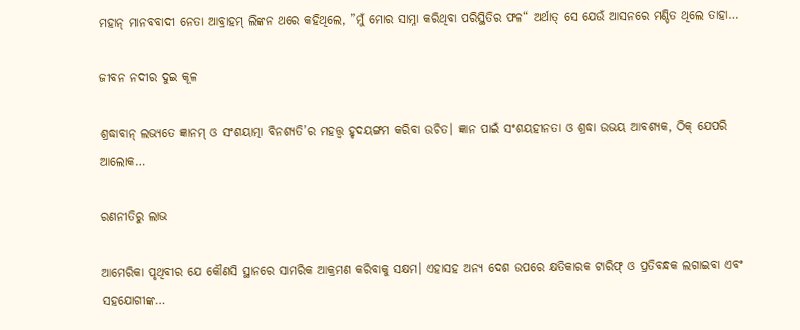ମହାନ୍‌ ମାନବବାଦୀ ନେତା ଆବ୍ରାହମ୍‌ ଲିଙ୍କନ ଥରେ କହିଥିଲେ, ”ମୁଁ ମୋର ସାମ୍ନା କରିଥିବା ପରିସ୍ଥିତିର ଫଳ“ ଅର୍ଥାତ୍‌ ସେ ଯେଉଁ ଆସନରେ ମଣ୍ଡିତ ଥିଲେ ତାହା…

ଜୀବନ ନଦୀର ଦୁଇ କୂଳ

ଶ୍ରଦ୍ଧାବାନ୍‌ ଲଭ୍ୟତେ ଜ୍ଞାନମ୍‌ ଓ ସଂଶୟାତ୍ମା ବିନଶ୍ୟତି’ର ମହତ୍ତ୍ୱ ହୃଦୟଙ୍ଗମ କରିବା ଉଚିତ। ଜ୍ଞାନ ପାଇଁ ସଂଶୟହୀନତା ଓ ଶ୍ରଦ୍ଧା ଉଭୟ ଆବଶ୍ୟକ, ଠିକ୍‌ ଯେପରି ଆଲୋକ…

ରଣନୀତିରୁ ଲାଭ

ଆମେରିକା ପୃଥିବୀର ଯେ କୌଣସି ସ୍ଥାନରେ ସାମରିକ ଆକ୍ରମଣ କରିବାକୁ ସକ୍ଷମ। ଏହାସହ ଅନ୍ୟ ଦେଶ ଉପରେ କ୍ଷତିକାରକ ଟାରିଫ୍‌ ଓ ପ୍ରତିବନ୍ଧକ ଲଗାଇବା ଏବଂ ସହଯୋଗୀଙ୍କ…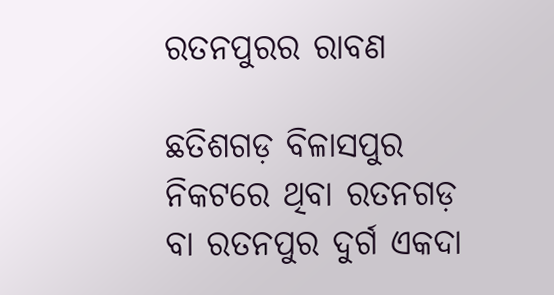ରତନପୁରର ରାବଣ

ଛତିଶଗଡ଼ ବିଳାସପୁର ନିକଟରେ ଥିବା ରତନଗଡ଼ ବା ରତନପୁର ଦୁର୍ଗ ଏକଦା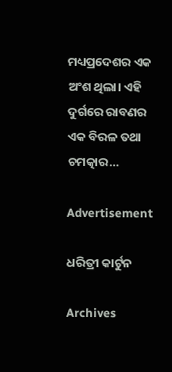ମଧ୍ୟପ୍ରଦେଶର ଏକ ଅଂଶ ଥିଲା। ଏହି ଦୁର୍ଗରେ ରାବଣର ଏକ ବିରଳ ତଥା ଚମତ୍କାର…

Advertisement

ଧରିତ୍ରୀ କାର୍ଟୁନ

Archives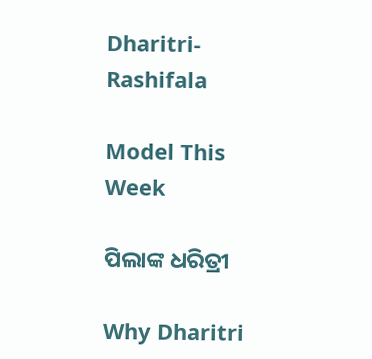Dharitri-Rashifala

Model This Week

ପିଲାଙ୍କ ଧରିତ୍ରୀ

Why Dharitri